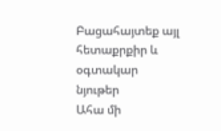Բացահայտեք այլ հետաքրքիր և օգտակար նյութեր
Ահա մի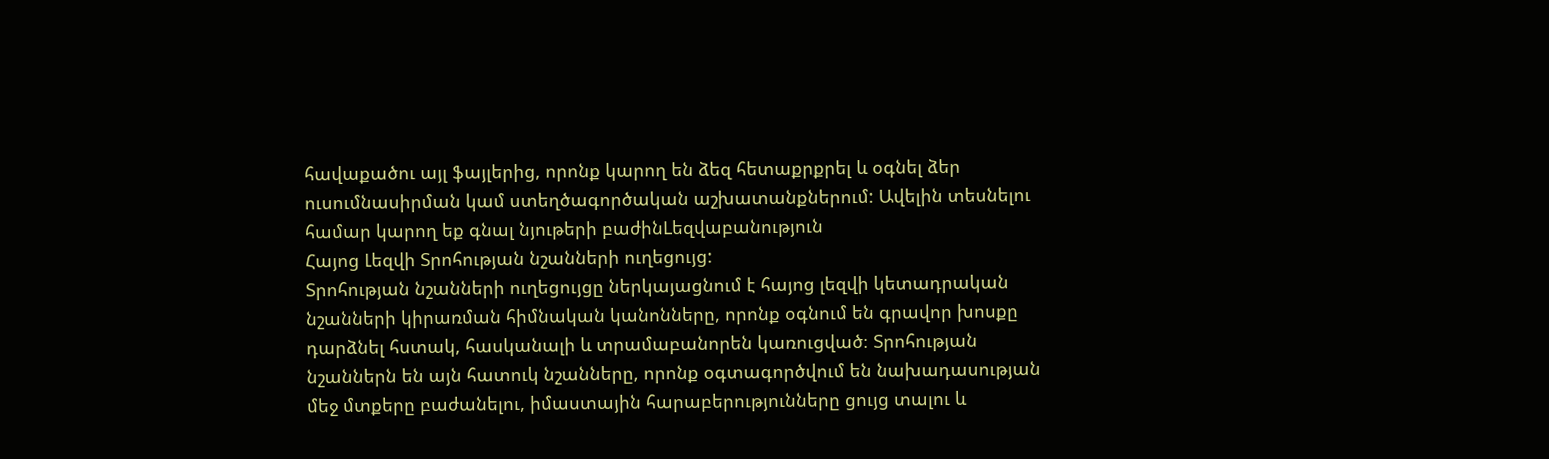հավաքածու այլ ֆայլերից, որոնք կարող են ձեզ հետաքրքրել և օգնել ձեր ուսումնասիրման կամ ստեղծագործական աշխատանքներում: Ավելին տեսնելու համար կարող եք գնալ նյութերի բաժինLեզվաբանություն
Հայոց Լեզվի Տրոհության նշանների ուղեցույց:
Տրոհության նշանների ուղեցույցը ներկայացնում է հայոց լեզվի կետադրական նշանների կիրառման հիմնական կանոնները, որոնք օգնում են գրավոր խոսքը դարձնել հստակ, հասկանալի և տրամաբանորեն կառուցված։ Տրոհության նշաններն են այն հատուկ նշանները, որոնք օգտագործվում են նախադասության մեջ մտքերը բաժանելու, իմաստային հարաբերությունները ցույց տալու և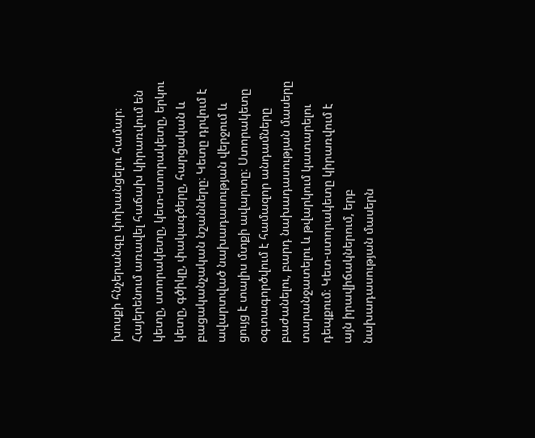խոսքի հնչերանգը փոխանցելու համար։ Հայերենում առավել հաճախ կիրառվում են կետը, ստորակետը, կետ-ստորակետը, երկու կետը, գծիկը, փակագծերը, հարցական և բացականչական նշանները։ Կետը դրվում է ավարտված նախադասության վերջում և ցույց է տալիս մտքի ավարտը։ Ստորակետը օգտագործվում է համազոր անդամները բաժանելու, բարդ նախադասության մասերը տարանջատելու և թվարկում կատարելու դեպքում։ Կետ-ստորակետը կիրառվում է այն իրավիճակներում, երբ նախադասության մասերն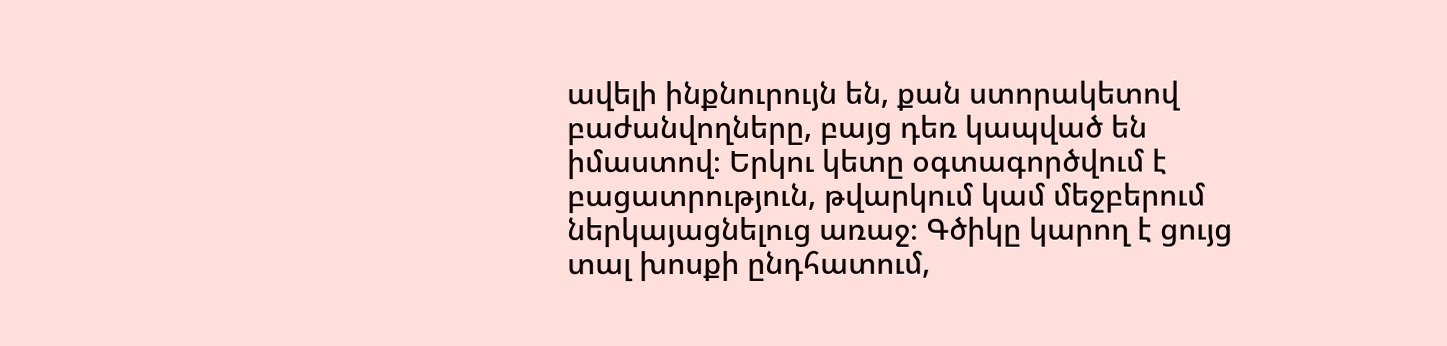ավելի ինքնուրույն են, քան ստորակետով բաժանվողները, բայց դեռ կապված են իմաստով։ Երկու կետը օգտագործվում է բացատրություն, թվարկում կամ մեջբերում ներկայացնելուց առաջ։ Գծիկը կարող է ցույց տալ խոսքի ընդհատում,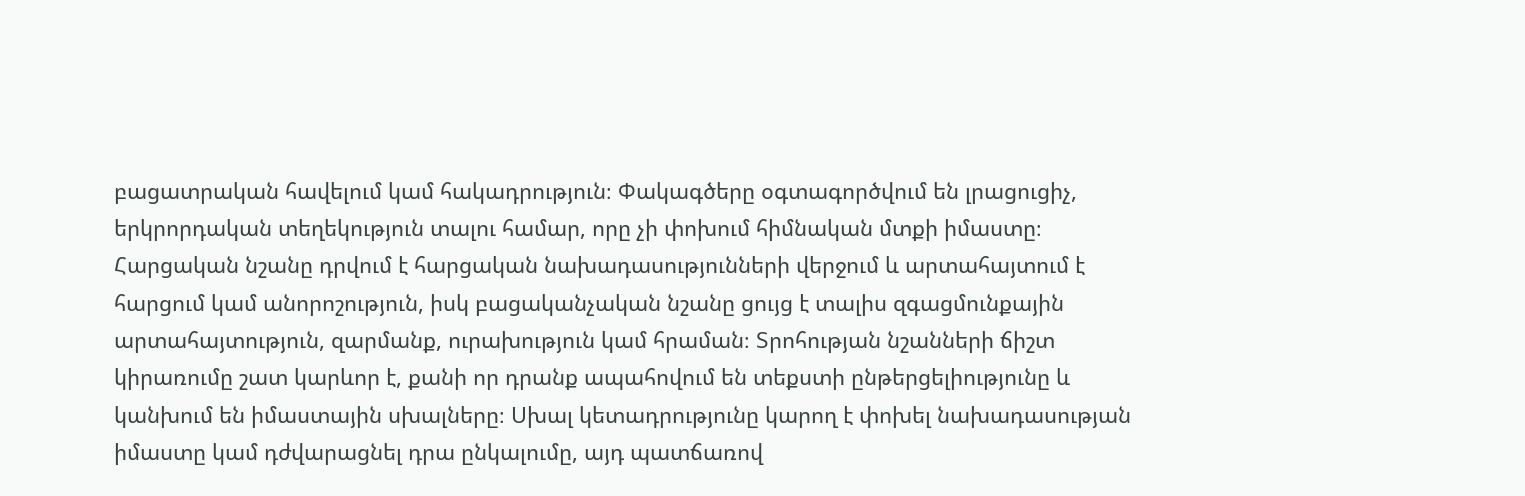բացատրական հավելում կամ հակադրություն։ Փակագծերը օգտագործվում են լրացուցիչ, երկրորդական տեղեկություն տալու համար, որը չի փոխում հիմնական մտքի իմաստը։ Հարցական նշանը դրվում է հարցական նախադասությունների վերջում և արտահայտում է հարցում կամ անորոշություն, իսկ բացականչական նշանը ցույց է տալիս զգացմունքային արտահայտություն, զարմանք, ուրախություն կամ հրաման։ Տրոհության նշանների ճիշտ կիրառումը շատ կարևոր է, քանի որ դրանք ապահովում են տեքստի ընթերցելիությունը և կանխում են իմաստային սխալները։ Սխալ կետադրությունը կարող է փոխել նախադասության իմաստը կամ դժվարացնել դրա ընկալումը, այդ պատճառով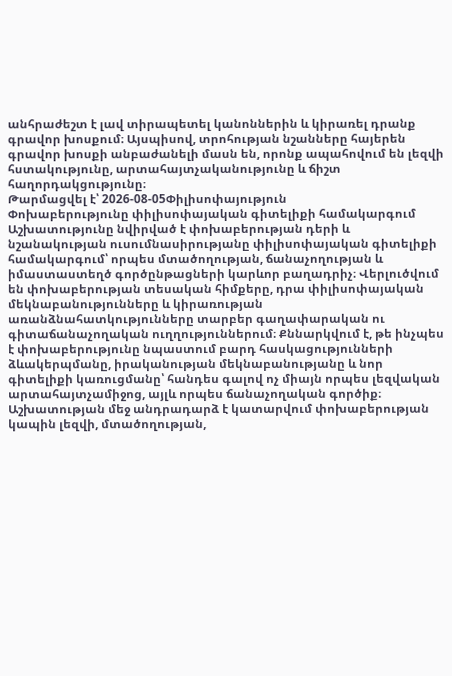անհրաժեշտ է լավ տիրապետել կանոններին և կիրառել դրանք գրավոր խոսքում։ Այսպիսով, տրոհության նշանները հայերեն գրավոր խոսքի անբաժանելի մասն են, որոնք ապահովում են լեզվի հստակությունը, արտահայտչականությունը և ճիշտ հաղորդակցությունը։
Թարմացվել է՝ 2026-08-05Փիլիսոփայություն
Փոխաբերությունը փիլիսոփայական գիտելիքի համակարգում
Աշխատությունը նվիրված է փոխաբերության դերի և նշանակության ուսումնասիրությանը փիլիսոփայական գիտելիքի համակարգում՝ որպես մտածողության, ճանաչողության և իմաստաստեղծ գործընթացների կարևոր բաղադրիչ։ Վերլուծվում են փոխաբերության տեսական հիմքերը, դրա փիլիսոփայական մեկնաբանությունները և կիրառության առանձնահատկությունները տարբեր գաղափարական ու գիտաճանաչողական ուղղություններում։ Քննարկվում է, թե ինչպես է փոխաբերությունը նպաստում բարդ հասկացությունների ձևակերպմանը, իրականության մեկնաբանությանը և նոր գիտելիքի կառուցմանը՝ հանդես գալով ոչ միայն որպես լեզվական արտահայտչամիջոց, այլև որպես ճանաչողական գործիք։ Աշխատության մեջ անդրադարձ է կատարվում փոխաբերության կապին լեզվի, մտածողության,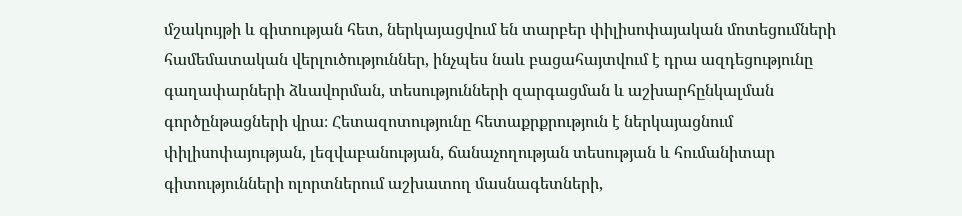մշակույթի և գիտության հետ, ներկայացվում են տարբեր փիլիսոփայական մոտեցումների համեմատական վերլուծություններ, ինչպես նաև բացահայտվում է դրա ազդեցությունը գաղափարների ձևավորման, տեսությունների զարգացման և աշխարհընկալման գործընթացների վրա։ Հետազոտությունը հետաքրքրություն է ներկայացնում փիլիսոփայության, լեզվաբանության, ճանաչողության տեսության և հումանիտար գիտությունների ոլորտներում աշխատող մասնագետների,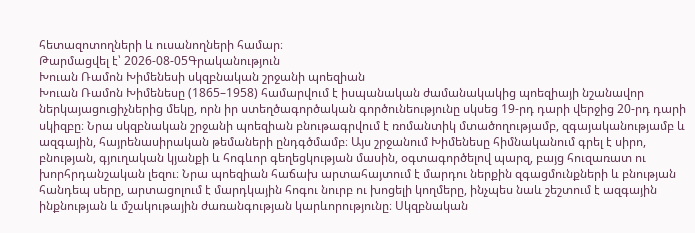հետազոտողների և ուսանողների համար։
Թարմացվել է՝ 2026-08-05Գրականություն
Խուան Ռամոն Խիմենեսի սկզբնական շրջանի պոեզիան
Խուան Ռամոն Խիմենեսը (1865–1958) համարվում է իսպանական ժամանակակից պոեզիայի նշանավոր ներկայացուցիչներից մեկը, որն իր ստեղծագործական գործունեությունը սկսեց 19-րդ դարի վերջից 20-րդ դարի սկիզբը։ Նրա սկզբնական շրջանի պոեզիան բնութագրվում է ռոմանտիկ մտածողությամբ, զգայականությամբ և ազգային, հայրենասիրական թեմաների ընդգծմամբ։ Այս շրջանում Խիմենեսը հիմնականում գրել է սիրո, բնության, գյուղական կյանքի և հոգևոր գեղեցկության մասին, օգտագործելով պարզ, բայց հուզառատ ու խորհրդանշական լեզու։ Նրա պոեզիան հաճախ արտահայտում է մարդու ներքին զգացմունքների և բնության հանդեպ սերը, արտացոլում է մարդկային հոգու նուրբ ու խոցելի կողմերը, ինչպես նաև շեշտում է ազգային ինքնության և մշակութային ժառանգության կարևորությունը։ Սկզբնական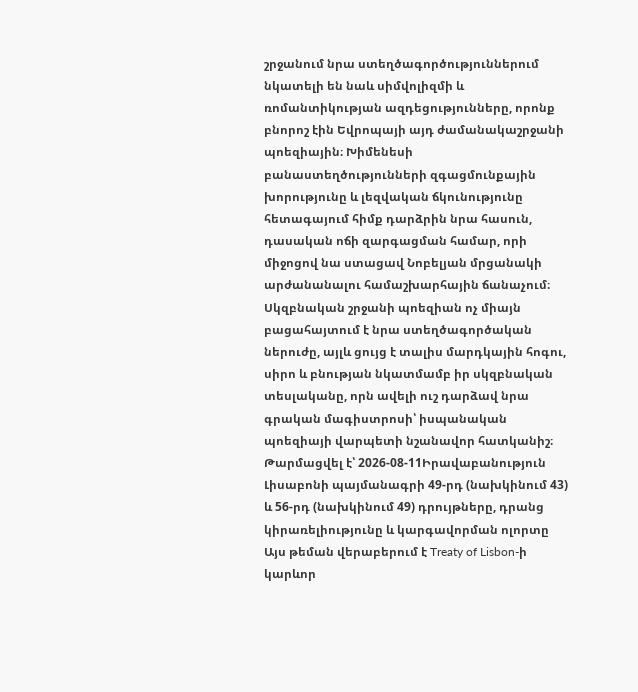շրջանում նրա ստեղծագործություններում նկատելի են նաև սիմվոլիզմի և ռոմանտիկության ազդեցությունները, որոնք բնորոշ էին Եվրոպայի այդ ժամանակաշրջանի պոեզիային։ Խիմենեսի բանաստեղծությունների զգացմունքային խորությունը և լեզվական ճկունությունը հետագայում հիմք դարձրին նրա հասուն, դասական ոճի զարգացման համար, որի միջոցով նա ստացավ Նոբելյան մրցանակի արժանանալու համաշխարհային ճանաչում։ Սկզբնական շրջանի պոեզիան ոչ միայն բացահայտում է նրա ստեղծագործական ներուժը, այլև ցույց է տալիս մարդկային հոգու, սիրո և բնության նկատմամբ իր սկզբնական տեսլականը, որն ավելի ուշ դարձավ նրա գրական մագիստրոսի՝ իսպանական պոեզիայի վարպետի նշանավոր հատկանիշ։
Թարմացվել է՝ 2026-08-11Իրավաբանություն
Լիսաբոնի պայմանագրի 49-րդ (նախկինում 43) և 56-րդ (նախկինում 49) դրույթները, դրանց կիրառելիությունը և կարգավորման ոլորտը
Այս թեման վերաբերում է Treaty of Lisbon-ի կարևոր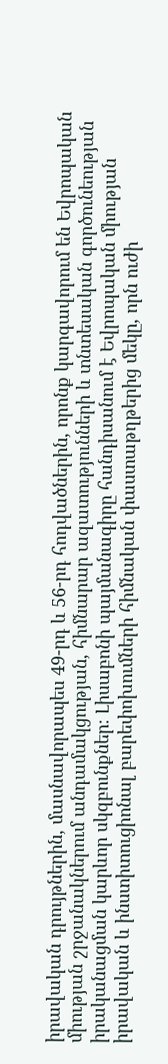իրավական դրույթներին, մասնավորապես 49-րդ և 56-րդ հոդվածներին, որոնք կարգավորում են Եվրոպական միության շրջանակներում անդամակցության, հիմնարար ազատությունների և տնտեսական գործունեության իրականացման կարևոր սկզբունքներ։ Լիսաբոնի պայմանագիրը հանդիսանում է Եվրոպական միության իրավական և ինստիտուցիոնալ բարեփոխումների հիմնական փաստաթղթերից մեկը, որն ուժի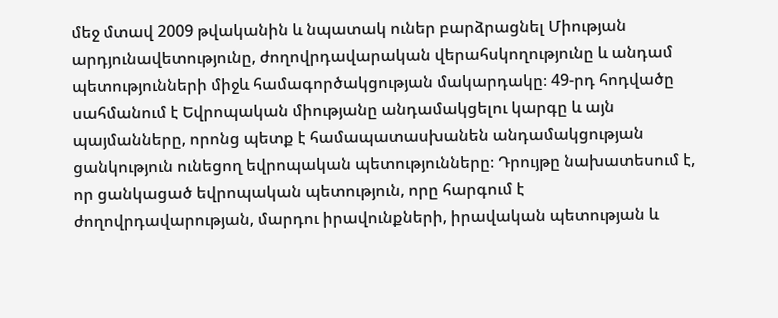մեջ մտավ 2009 թվականին և նպատակ ուներ բարձրացնել Միության արդյունավետությունը, ժողովրդավարական վերահսկողությունը և անդամ պետությունների միջև համագործակցության մակարդակը։ 49-րդ հոդվածը սահմանում է Եվրոպական միությանը անդամակցելու կարգը և այն պայմանները, որոնց պետք է համապատասխանեն անդամակցության ցանկություն ունեցող եվրոպական պետությունները։ Դրույթը նախատեսում է, որ ցանկացած եվրոպական պետություն, որը հարգում է ժողովրդավարության, մարդու իրավունքների, իրավական պետության և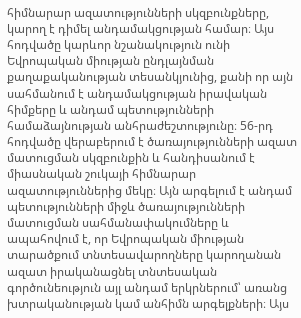հիմնարար ազատությունների սկզբունքները, կարող է դիմել անդամակցության համար։ Այս հոդվածը կարևոր նշանակություն ունի Եվրոպական միության ընդլայնման քաղաքականության տեսանկյունից, քանի որ այն սահմանում է անդամակցության իրավական հիմքերը և անդամ պետությունների համաձայնության անհրաժեշտությունը։ 56-րդ հոդվածը վերաբերում է ծառայությունների ազատ մատուցման սկզբունքին և հանդիսանում է միասնական շուկայի հիմնարար ազատություններից մեկը։ Այն արգելում է անդամ պետությունների միջև ծառայությունների մատուցման սահմանափակումները և ապահովում է, որ Եվրոպական միության տարածքում տնտեսավարողները կարողանան ազատ իրականացնել տնտեսական գործունեություն այլ անդամ երկրներում՝ առանց խտրականության կամ անհիմն արգելքների։ Այս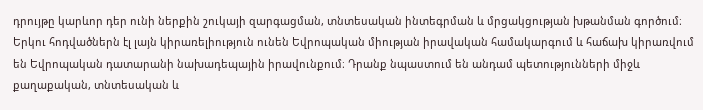դրույթը կարևոր դեր ունի ներքին շուկայի զարգացման, տնտեսական ինտեգրման և մրցակցության խթանման գործում։ Երկու հոդվածներն էլ լայն կիրառելիություն ունեն Եվրոպական միության իրավական համակարգում և հաճախ կիրառվում են Եվրոպական դատարանի նախադեպային իրավունքում։ Դրանք նպաստում են անդամ պետությունների միջև քաղաքական, տնտեսական և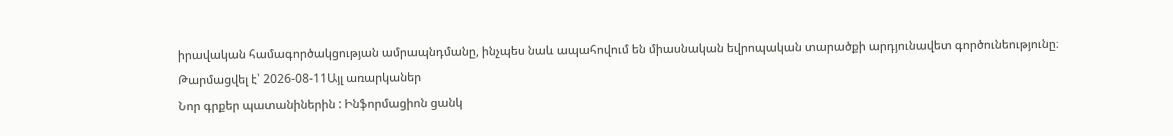իրավական համագործակցության ամրապնդմանը, ինչպես նաև ապահովում են միասնական եվրոպական տարածքի արդյունավետ գործունեությունը։
Թարմացվել է՝ 2026-08-11Այլ առարկաներ
Նոր գրքեր պատանիներին : Ինֆորմացիոն ցանկ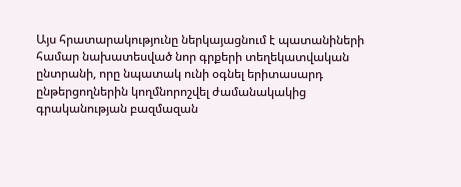Այս հրատարակությունը ներկայացնում է պատանիների համար նախատեսված նոր գրքերի տեղեկատվական ընտրանի, որը նպատակ ունի օգնել երիտասարդ ընթերցողներին կողմնորոշվել ժամանակակից գրականության բազմազան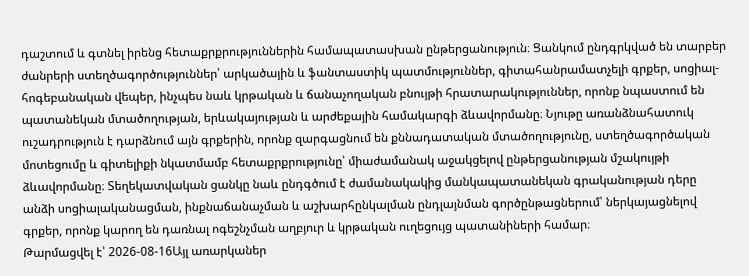դաշտում և գտնել իրենց հետաքրքրություններին համապատասխան ընթերցանություն։ Ցանկում ընդգրկված են տարբեր ժանրերի ստեղծագործություններ՝ արկածային և ֆանտաստիկ պատմություններ, գիտահանրամատչելի գրքեր, սոցիալ-հոգեբանական վեպեր, ինչպես նաև կրթական և ճանաչողական բնույթի հրատարակություններ, որոնք նպաստում են պատանեկան մտածողության, երևակայության և արժեքային համակարգի ձևավորմանը։ Նյութը առանձնահատուկ ուշադրություն է դարձնում այն գրքերին, որոնք զարգացնում են քննադատական մտածողությունը, ստեղծագործական մոտեցումը և գիտելիքի նկատմամբ հետաքրքրությունը՝ միաժամանակ աջակցելով ընթերցանության մշակույթի ձևավորմանը։ Տեղեկատվական ցանկը նաև ընդգծում է ժամանակակից մանկապատանեկան գրականության դերը անձի սոցիալականացման, ինքնաճանաչման և աշխարհընկալման ընդլայնման գործընթացներում՝ ներկայացնելով գրքեր, որոնք կարող են դառնալ ոգեշնչման աղբյուր և կրթական ուղեցույց պատանիների համար։
Թարմացվել է՝ 2026-08-16Այլ առարկաներ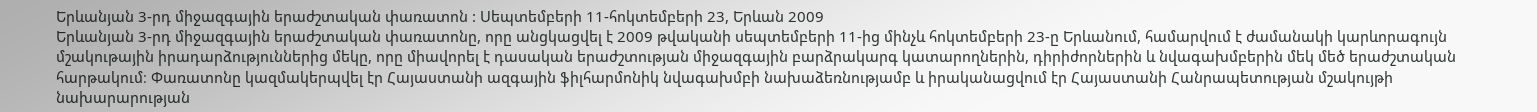Երևանյան 3-րդ միջազգային երաժշտական փառատոն : Սեպտեմբերի 11-հոկտեմբերի 23, Երևան 2009
Երևանյան 3-րդ միջազգային երաժշտական փառատոնը, որը անցկացվել է 2009 թվականի սեպտեմբերի 11-ից մինչև հոկտեմբերի 23-ը Երևանում, համարվում է ժամանակի կարևորագույն մշակութային իրադարձություններից մեկը, որը միավորել է դասական երաժշտության միջազգային բարձրակարգ կատարողներին, դիրիժորներին և նվագախմբերին մեկ մեծ երաժշտական հարթակում։ Փառատոնը կազմակերպվել էր Հայաստանի ազգային ֆիլհարմոնիկ նվագախմբի նախաձեռնությամբ և իրականացվում էր Հայաստանի Հանրապետության մշակույթի նախարարության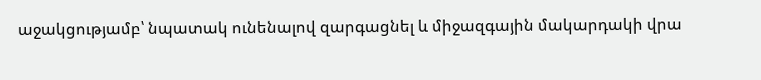աջակցությամբ՝ նպատակ ունենալով զարգացնել և միջազգային մակարդակի վրա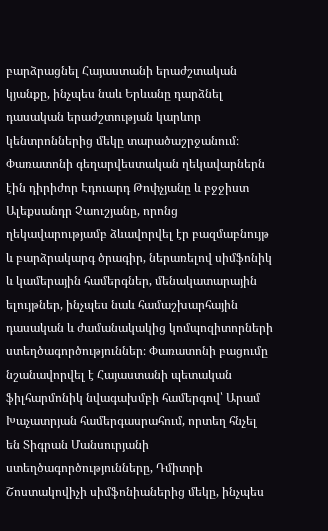բարձրացնել Հայաստանի երաժշտական կյանքը, ինչպես նաև Երևանը դարձնել դասական երաժշտության կարևոր կենտրոններից մեկը տարածաշրջանում։ Փառատոնի գեղարվեստական ղեկավարներն էին դիրիժոր Էդուարդ Թոփչյանը և բջջիստ Ալեքսանդր Չաուշյանը, որոնց ղեկավարությամբ ձևավորվել էր բազմաբնույթ և բարձրակարգ ծրագիր, ներառելով սիմֆոնիկ և կամերային համերգներ, մենակատարային ելույթներ, ինչպես նաև համաշխարհային դասական և ժամանակակից կոմպոզիտորների ստեղծագործություններ։ Փառատոնի բացումը նշանավորվել է Հայաստանի պետական ֆիլհարմոնիկ նվագախմբի համերգով՝ Արամ Խաչատրյան համերգասրահում, որտեղ հնչել են Տիգրան Մանսուրյանի ստեղծագործությունները, Դմիտրի Շոստակովիչի սիմֆոնիաներից մեկը, ինչպես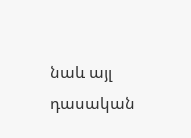նաև այլ դասական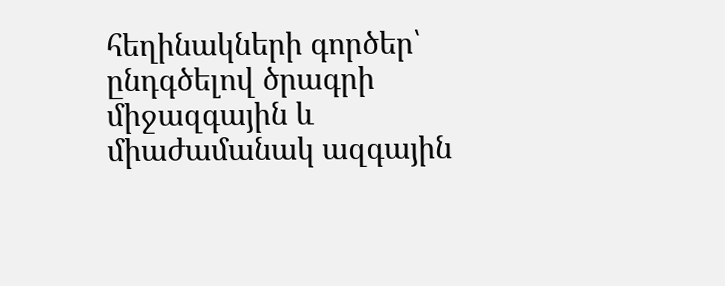հեղինակների գործեր՝ ընդգծելով ծրագրի միջազգային և միաժամանակ ազգային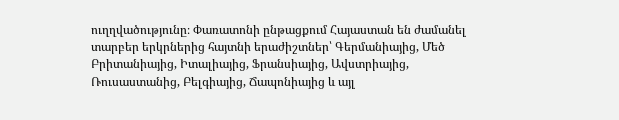ուղղվածությունը։ Փառատոնի ընթացքում Հայաստան են ժամանել տարբեր երկրներից հայտնի երաժիշտներ՝ Գերմանիայից, Մեծ Բրիտանիայից, Իտալիայից, Ֆրանսիայից, Ավստրիայից, Ռուսաստանից, Բելգիայից, Ճապոնիայից և այլ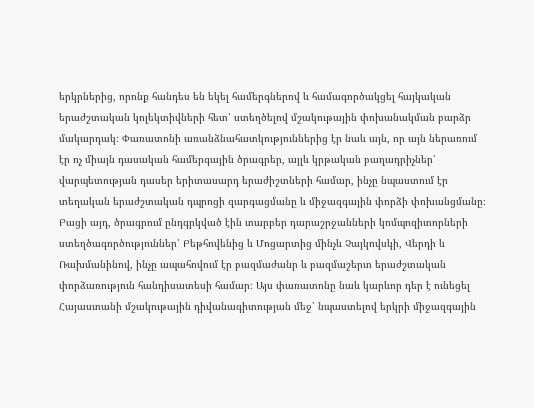երկրներից, որոնք հանդես են եկել համերգներով և համագործակցել հայկական երաժշտական կոլեկտիվների հետ՝ ստեղծելով մշակութային փոխանակման բարձր մակարդակ։ Փառատոնի առանձնահատկություններից էր նաև այն, որ այն ներառում էր ոչ միայն դասական համերգային ծրագրեր, այլև կրթական բաղադրիչներ՝ վարպետության դասեր երիտասարդ երաժիշտների համար, ինչը նպաստում էր տեղական երաժշտական դպրոցի զարգացմանը և միջազգային փորձի փոխանցմանը։ Բացի այդ, ծրագրում ընդգրկված էին տարբեր դարաշրջանների կոմպոզիտորների ստեղծագործություններ՝ Բեթհովենից և Մոցարտից մինչև Չայկովսկի, Վերդի և Ռախմանինով, ինչը ապահովում էր բազմաժանր և բազմաշերտ երաժշտական փորձառություն հանդիսատեսի համար։ Այս փառատոնը նաև կարևոր դեր է ունեցել Հայաստանի մշակութային դիվանագիտության մեջ՝ նպաստելով երկրի միջազգային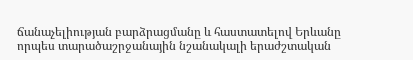ճանաչելիության բարձրացմանը և հաստատելով Երևանը որպես տարածաշրջանային նշանակալի երաժշտական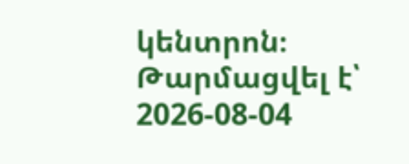կենտրոն։
Թարմացվել է՝ 2026-08-04